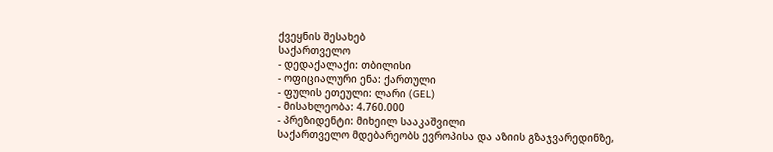ქვეყნის შესახებ
საქართველო
- დედაქალაქი: თბილისი
- ოფიციალური ენა: ქართული
- ფულის ეთეული: ლარი (GEL)
- მისახლეობა: 4.760.000
- პრეზიდენტი: მიხეილ სააკაშვილი
საქართველო მდებარეობს ევროპისა და აზიის გზაჯვარედინზე,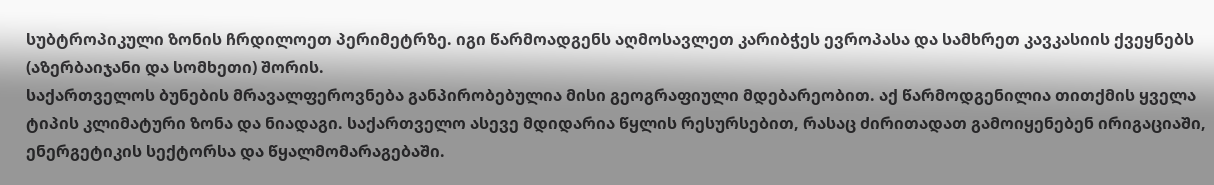სუბტროპიკული ზონის ჩრდილოეთ პერიმეტრზე. იგი წარმოადგენს აღმოსავლეთ კარიბჭეს ევროპასა და სამხრეთ კავკასიის ქვეყნებს (აზერბაიჯანი და სომხეთი) შორის.
საქართველოს ბუნების მრავალფეროვნება განპირობებულია მისი გეოგრაფიული მდებარეობით. აქ წარმოდგენილია თითქმის ყველა ტიპის კლიმატური ზონა და ნიადაგი. საქართველო ასევე მდიდარია წყლის რესურსებით, რასაც ძირითადათ გამოიყენებენ ირიგაციაში, ენერგეტიკის სექტორსა და წყალმომარაგებაში.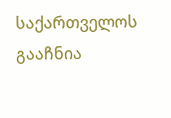საქართველოს გააჩნია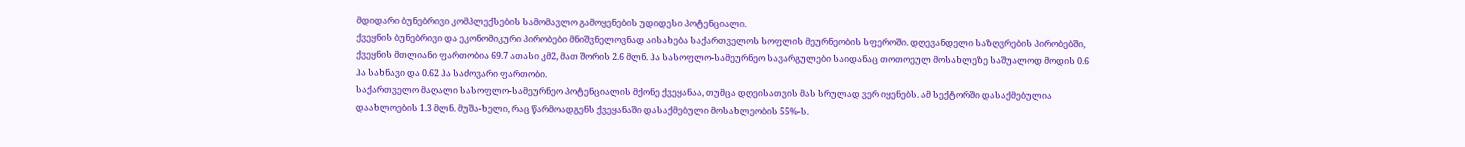მდიდარი ბუნებრივი კომპლექსების სამომავლო გამოყენების უდიდესი პოტენციალი.
ქვეყნის ბუნებრივი და ეკონომიკური პირობები მნიშვნელოვნად აისახება საქართველოს სოფლის მეურნეობის სფეროში. დღევანდელი საზღვრების პირობებში, ქვეყნის მთლიანი ფართობია 69.7 ათასი კმ2, მათ შორის 2.6 მლნ. ჰა სასოფლო-სამეურნეო სავარგულები საიდანაც თოთოეულ მოსახლეზე საშუალოდ მოდის 0.6 ჰა სახნავი და 0.62 ჰა საძოვარი ფართობი.
საქართველო მაღალი სასოფლო-სამეურნეო პოტენციალის მქონე ქვეყანაა, თუმცა დღეისათვის მას სრულად ვერ იყენებს. ამ სექტორში დასაქმებულია დაახლოების 1.3 მლნ. მუშა-ხელი, რაც წარმოადგენს ქვეყანაში დასაქმებული მოსახლეობის 55%-ს.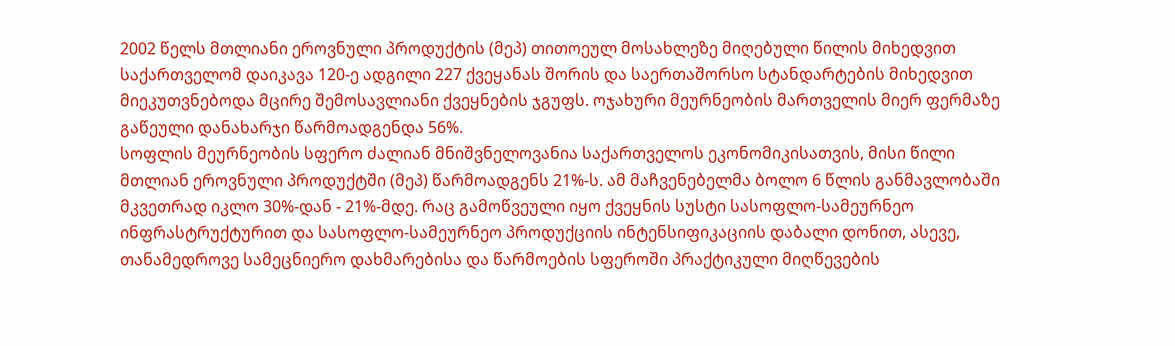2002 წელს მთლიანი ეროვნული პროდუქტის (მეპ) თითოეულ მოსახლეზე მიღებული წილის მიხედვით საქართველომ დაიკავა 120-ე ადგილი 227 ქვეყანას შორის და საერთაშორსო სტანდარტების მიხედვით მიეკუთვნებოდა მცირე შემოსავლიანი ქვეყნების ჯგუფს. ოჯახური მეურნეობის მართველის მიერ ფერმაზე გაწეული დანახარჯი წარმოადგენდა 56%.
სოფლის მეურნეობის სფერო ძალიან მნიშვნელოვანია საქართველოს ეკონომიკისათვის, მისი წილი მთლიან ეროვნული პროდუქტში (მეპ) წარმოადგენს 21%-ს. ამ მაჩვენებელმა ბოლო 6 წლის განმავლობაში მკვეთრად იკლო 30%-დან - 21%-მდე. რაც გამოწვეული იყო ქვეყნის სუსტი სასოფლო-სამეურნეო ინფრასტრუქტურით და სასოფლო-სამეურნეო პროდუქციის ინტენსიფიკაციის დაბალი დონით, ასევე, თანამედროვე სამეცნიერო დახმარებისა და წარმოების სფეროში პრაქტიკული მიღწევების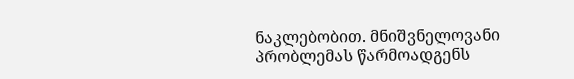ნაკლებობით. მნიშვნელოვანი პრობლემას წარმოადგენს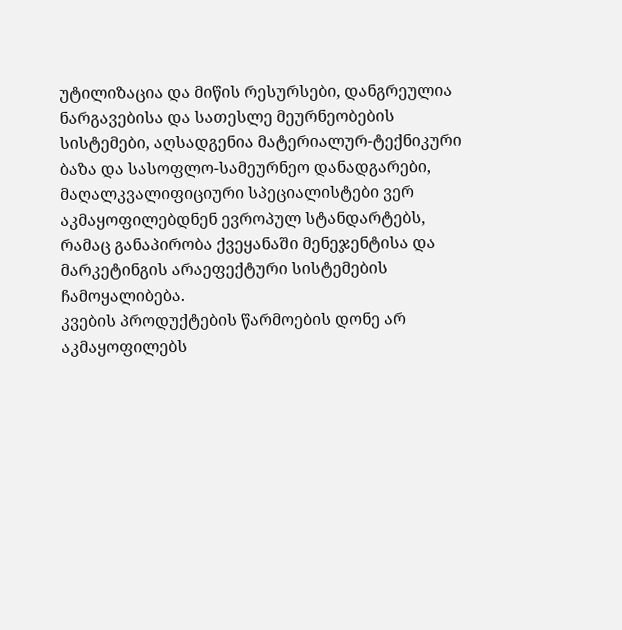უტილიზაცია და მიწის რესურსები, დანგრეულია ნარგავებისა და სათესლე მეურნეობების სისტემები, აღსადგენია მატერიალურ-ტექნიკური ბაზა და სასოფლო-სამეურნეო დანადგარები, მაღალკვალიფიციური სპეციალისტები ვერ აკმაყოფილებდნენ ევროპულ სტანდარტებს, რამაც განაპირობა ქვეყანაში მენეჯენტისა და მარკეტინგის არაეფექტური სისტემების ჩამოყალიბება.
კვების პროდუქტების წარმოების დონე არ აკმაყოფილებს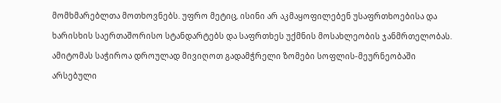მომხმარებლთა მოთხოვნებს. უფრო მეტიც, ისინი არ აკმაყოფილებენ უსაფრთხოებისა და ხარისხის საერთაშორისო სტანდარტებს და საფრთხეს უქმნის მოსახლეობის ჯანმრთელობას. ამიტომას საჭიროა დროულად მივიღოთ გადამჭრელი ზომები სოფლის-მეურნეობაში არსებული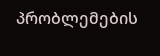პრობლემების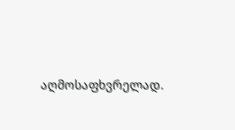აღმოსაფხვრელად.